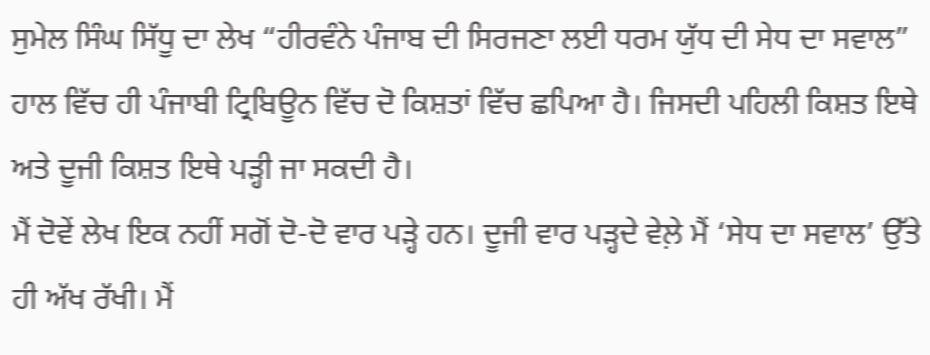ਸੁਮੇਲ ਸਿੰਘ ਸਿੱਧੂ ਦਾ ਲੇਖ “ਹੀਰਵੰਨੇ ਪੰਜਾਬ ਦੀ ਸਿਰਜਣਾ ਲਈ ਧਰਮ ਯੁੱਧ ਦੀ ਸੇਧ ਦਾ ਸਵਾਲ” ਹਾਲ ਵਿੱਚ ਹੀ ਪੰਜਾਬੀ ਟ੍ਰਿਬਿਊਨ ਵਿੱਚ ਦੋ ਕਿਸ਼ਤਾਂ ਵਿੱਚ ਛਪਿਆ ਹੈ। ਜਿਸਦੀ ਪਹਿਲੀ ਕਿਸ਼ਤ ਇਥੇ ਅਤੇ ਦੂਜੀ ਕਿਸ਼ਤ ਇਥੇ ਪੜ੍ਹੀ ਜਾ ਸਕਦੀ ਹੈ।
ਮੈਂ ਦੋਵੇਂ ਲੇਖ ਇਕ ਨਹੀਂ ਸਗੋਂ ਦੋ-ਦੋ ਵਾਰ ਪੜ੍ਹੇ ਹਨ। ਦੂਜੀ ਵਾਰ ਪੜ੍ਹਦੇ ਵੇਲ਼ੇ ਮੈਂ ‘ਸੇਧ ਦਾ ਸਵਾਲ’ ਉੱਤੇ ਹੀ ਅੱਖ ਰੱਖੀ। ਮੈਂ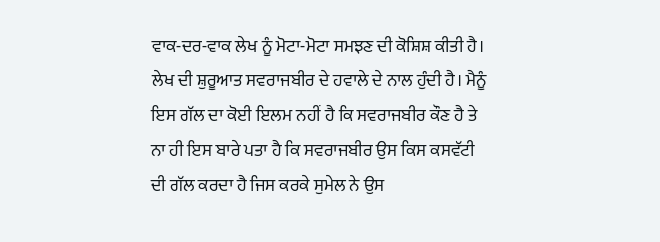ਵਾਕ-ਦਰ-ਵਾਕ ਲੇਖ ਨੂੰ ਮੋਟਾ-ਮੋਟਾ ਸਮਝਣ ਦੀ ਕੋਸ਼ਿਸ਼ ਕੀਤੀ ਹੈ।
ਲੇਖ ਦੀ ਸ਼ੁਰੂਆਤ ਸਵਰਾਜਬੀਰ ਦੇ ਹਵਾਲੇ ਦੇ ਨਾਲ ਹੁੰਦੀ ਹੈ। ਮੈਨੂੰ ਇਸ ਗੱਲ ਦਾ ਕੋਈ ਇਲਮ ਨਹੀਂ ਹੈ ਕਿ ਸਵਰਾਜਬੀਰ ਕੌਣ ਹੈ ਤੇ ਨਾ ਹੀ ਇਸ ਬਾਰੇ ਪਤਾ ਹੈ ਕਿ ਸਵਰਾਜਬੀਰ ਉਸ ਕਿਸ ਕਸਵੱਟੀ ਦੀ ਗੱਲ ਕਰਦਾ ਹੈ ਜਿਸ ਕਰਕੇ ਸੁਮੇਲ ਨੇ ਉਸ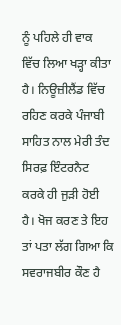ਨੂੰ ਪਹਿਲੇ ਹੀ ਵਾਕ ਵਿੱਚ ਲਿਆ ਖੜ੍ਹਾ ਕੀਤਾ ਹੈ। ਨਿਊਜ਼ੀਲੈਂਡ ਵਿੱਚ ਰਹਿਣ ਕਰਕੇ ਪੰਜਾਬੀ ਸਾਹਿਤ ਨਾਲ ਮੇਰੀ ਤੰਦ ਸਿਰਫ਼ ਇੰਟਰਨੈਟ ਕਰਕੇ ਹੀ ਜੁੜੀ ਹੋਈ ਹੈ। ਖੋਜ ਕਰਣ ਤੇ ਇਹ ਤਾਂ ਪਤਾ ਲੱਗ ਗਿਆ ਕਿ ਸਵਰਾਜਬੀਰ ਕੌਣ ਹੈ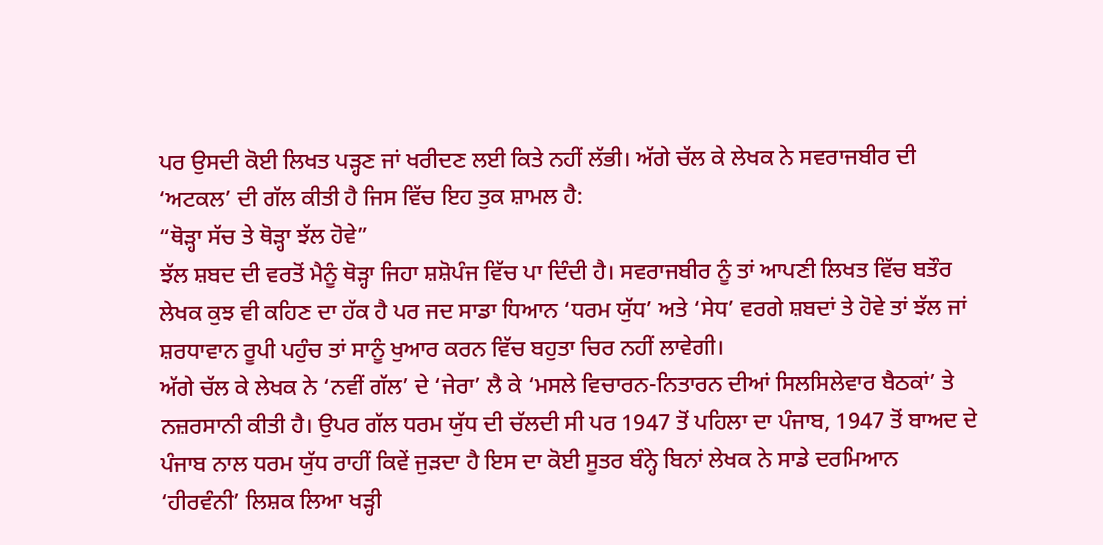ਪਰ ਉਸਦੀ ਕੋਈ ਲਿਖਤ ਪੜ੍ਹਣ ਜਾਂ ਖਰੀਦਣ ਲਈ ਕਿਤੇ ਨਹੀਂ ਲੱਭੀ। ਅੱਗੇ ਚੱਲ ਕੇ ਲੇਖਕ ਨੇ ਸਵਰਾਜਬੀਰ ਦੀ ‘ਅਟਕਲ’ ਦੀ ਗੱਲ ਕੀਤੀ ਹੈ ਜਿਸ ਵਿੱਚ ਇਹ ਤੁਕ ਸ਼ਾਮਲ ਹੈ:
“ਥੋੜ੍ਹਾ ਸੱਚ ਤੇ ਥੋੜ੍ਹਾ ਝੱਲ ਹੋਵੇ”
ਝੱਲ ਸ਼ਬਦ ਦੀ ਵਰਤੋਂ ਮੈਨੂੰ ਥੋੜ੍ਹਾ ਜਿਹਾ ਸ਼ਸ਼ੋਪੰਜ ਵਿੱਚ ਪਾ ਦਿੰਦੀ ਹੈ। ਸਵਰਾਜਬੀਰ ਨੂੰ ਤਾਂ ਆਪਣੀ ਲਿਖਤ ਵਿੱਚ ਬਤੌਰ ਲੇਖਕ ਕੁਝ ਵੀ ਕਹਿਣ ਦਾ ਹੱਕ ਹੈ ਪਰ ਜਦ ਸਾਡਾ ਧਿਆਨ ‘ਧਰਮ ਯੁੱਧ’ ਅਤੇ ‘ਸੇਧ’ ਵਰਗੇ ਸ਼ਬਦਾਂ ਤੇ ਹੋਵੇ ਤਾਂ ਝੱਲ ਜਾਂ ਸ਼ਰਧਾਵਾਨ ਰੂਪੀ ਪਹੁੰਚ ਤਾਂ ਸਾਨੂੰ ਖੁਆਰ ਕਰਨ ਵਿੱਚ ਬਹੁਤਾ ਚਿਰ ਨਹੀਂ ਲਾਵੇਗੀ।
ਅੱਗੇ ਚੱਲ ਕੇ ਲੇਖਕ ਨੇ ‘ਨਵੀਂ ਗੱਲ’ ਦੇ ‘ਜੇਰਾ’ ਲੈ ਕੇ ‘ਮਸਲੇ ਵਿਚਾਰਨ-ਨਿਤਾਰਨ ਦੀਆਂ ਸਿਲਸਿਲੇਵਾਰ ਬੈਠਕਾਂ’ ਤੇ ਨਜ਼ਰਸਾਨੀ ਕੀਤੀ ਹੈ। ਉਪਰ ਗੱਲ ਧਰਮ ਯੁੱਧ ਦੀ ਚੱਲਦੀ ਸੀ ਪਰ 1947 ਤੋਂ ਪਹਿਲਾ ਦਾ ਪੰਜਾਬ, 1947 ਤੋਂ ਬਾਅਦ ਦੇ ਪੰਜਾਬ ਨਾਲ ਧਰਮ ਯੁੱਧ ਰਾਹੀਂ ਕਿਵੇਂ ਜੁੜਦਾ ਹੈ ਇਸ ਦਾ ਕੋਈ ਸੂਤਰ ਬੰਨ੍ਹੇ ਬਿਨਾਂ ਲੇਖਕ ਨੇ ਸਾਡੇ ਦਰਮਿਆਨ ‘ਹੀਰਵੰਨੀ’ ਲਿਸ਼ਕ ਲਿਆ ਖੜ੍ਹੀ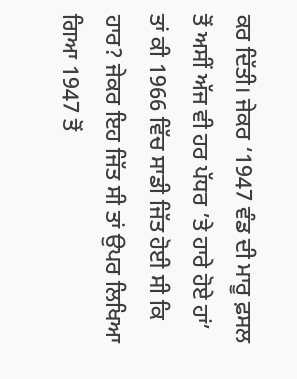ਕਰ ਦਿੱਤੀ। ਜੇਕਰ ‘1947 ਵੰਡ ਦੀ ਮਾਰੂ ਫ਼ਸਲ ਤੋਂ ਅਸੀਂ ਅੱਜ ਵੀ ਹਰ ਪੱਧਰ ’ਤੇ ਹਾਰੇ ਹੋਏ ਹਾਂ’ ਤਾਂ ਕੀ 1966 ਵਿੱਚ ਸਾਡੀ ਜਿੱਤ ਹੋਈ ਸੀ ਕਿ ਹਾਰ? ਜੇਕਰ ਇਹ ਜਿੱਤ ਸੀ ਤਾਂ ਉਪਰ ਲਿਖਿਆ ਗਿਆ 1947 ਤੋਂ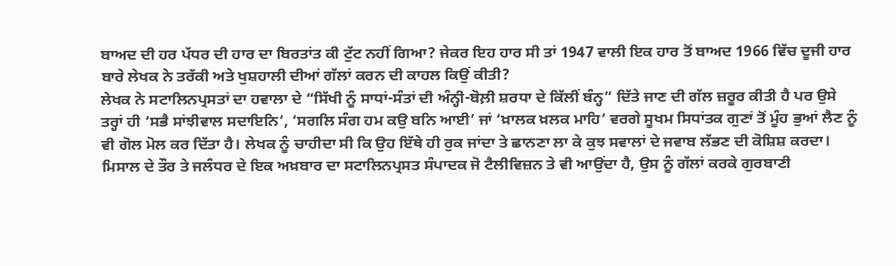ਬਾਅਦ ਦੀ ਹਰ ਪੱਧਰ ਦੀ ਹਾਰ ਦਾ ਬਿਰਤਾਂਤ ਕੀ ਟੁੱਟ ਨਹੀਂ ਗਿਆ? ਜੇਕਰ ਇਹ ਹਾਰ ਸੀ ਤਾਂ 1947 ਵਾਲੀ ਇਕ ਹਾਰ ਤੋਂ ਬਾਅਦ 1966 ਵਿੱਚ ਦੂਜੀ ਹਾਰ ਬਾਰੇ ਲੇਖਕ ਨੇ ਤਰੱਕੀ ਅਤੇ ਖੁਸ਼ਹਾਲੀ ਦੀਆਂ ਗੱਲਾਂ ਕਰਨ ਦੀ ਕਾਹਲ ਕਿਉਂ ਕੀਤੀ?
ਲੇਖਕ ਨੇ ਸਟਾਲਿਨਪ੍ਰਸਤਾਂ ਦਾ ਹਵਾਲਾ ਦੇ “ਸਿੱਖੀ ਨੂੰ ਸਾਧਾਂ-ਸੰਤਾਂ ਦੀ ਅੰਨ੍ਹੀ-ਬੋਲ਼ੀ ਸ਼ਰਧਾ ਦੇ ਕਿੱਲੀਂ ਬੰਨ੍ਹ” ਦਿੱਤੇ ਜਾਣ ਦੀ ਗੱਲ ਜ਼ਰੂਰ ਕੀਤੀ ਹੈ ਪਰ ਉਸੇ ਤਰ੍ਹਾਂ ਹੀ ‘ਸਭੈ ਸਾਂਝੀਵਾਲ ਸਦਾਇਨਿ’, ‘ਸਗਲਿ ਸੰਗ ਹਮ ਕਉ ਬਨਿ ਆਈ’ ਜਾਂ ‘ਖ਼ਾਲਕ ਖ਼ਲਕ ਮਾਹਿ’ ਵਰਗੇ ਸੂਖਮ ਸਿਧਾਂਤਕ ਗੁਣਾਂ ਤੋਂ ਮੂੰਹ ਭੁਆਂ ਲੈਣ ਨੂੰ ਵੀ ਗੋਲ ਮੋਲ ਕਰ ਦਿੱਤਾ ਹੈ। ਲੇਖਕ ਨੂੰ ਚਾਹੀਦਾ ਸੀ ਕਿ ਉਹ ਇੱਥੇ ਹੀ ਰੁਕ ਜਾਂਦਾ ਤੇ ਛਾਨਣਾ ਲਾ ਕੇ ਕੁਝ ਸਵਾਲਾਂ ਦੇ ਜਵਾਬ ਲੱਭਣ ਦੀ ਕੋਸ਼ਿਸ਼ ਕਰਦਾ। ਮਿਸਾਲ ਦੇ ਤੌਰ ਤੇ ਜਲੰਧਰ ਦੇ ਇਕ ਅਖ਼ਬਾਰ ਦਾ ਸਟਾਲਿਨਪ੍ਰਸਤ ਸੰਪਾਦਕ ਜੋ ਟੈਲੀਵਿਜ਼ਨ ਤੇ ਵੀ ਆਉਂਦਾ ਹੈ, ਉਸ ਨੂੰ ਗੱਲਾਂ ਕਰਕੇ ਗੁਰਬਾਣੀ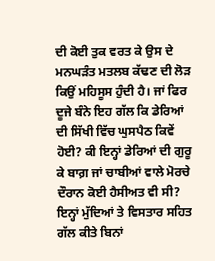ਦੀ ਕੋਈ ਤੁਕ ਵਰਤ ਕੇ ਉਸ ਦੇ ਮਨਘੜੰਤ ਮਤਲਬ ਕੱਢਣ ਦੀ ਲੋੜ ਕਿਉਂ ਮਹਿਸੂਸ ਹੁੰਦੀ ਹੈ। ਜਾਂ ਫਿਰ ਦੂਜੇ ਬੰਨੇ ਇਹ ਗੱਲ ਕਿ ਡੇਰਿਆਂ ਦੀ ਸਿੱਖੀ ਵਿੱਚ ਘੁਸਪੈਠ ਕਿਵੇਂ ਹੋਈ? ਕੀ ਇਨ੍ਹਾਂ ਡੇਰਿਆਂ ਦੀ ਗੁਰੂ ਕੇ ਬਾਗ਼ ਜਾਂ ਚਾਬੀਆਂ ਵਾਲੇ ਮੋਰਚੇ ਦੌਰਾਨ ਕੋਈ ਹੈਸੀਅਤ ਵੀ ਸੀ? ਇਨ੍ਹਾਂ ਮੁੱਦਿਆਂ ਤੇ ਵਿਸਤਾਰ ਸਹਿਤ ਗੱਲ ਕੀਤੇ ਬਿਨਾਂ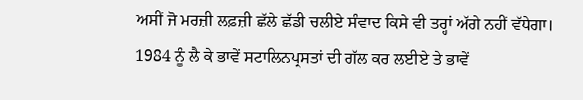ਅਸੀਂ ਜੋ ਮਰਜ਼ੀ ਲਫ਼ਜ਼ੀ ਛੱਲੇ ਛੱਡੀ ਚਲੀਏ ਸੰਵਾਦ ਕਿਸੇ ਵੀ ਤਰ੍ਹਾਂ ਅੱਗੇ ਨਹੀਂ ਵੱਧੇਗਾ।
1984 ਨੂੰ ਲੈ ਕੇ ਭਾਵੇਂ ਸਟਾਲਿਨਪ੍ਰਸਤਾਂ ਦੀ ਗੱਲ ਕਰ ਲਈਏ ਤੇ ਭਾਵੇਂ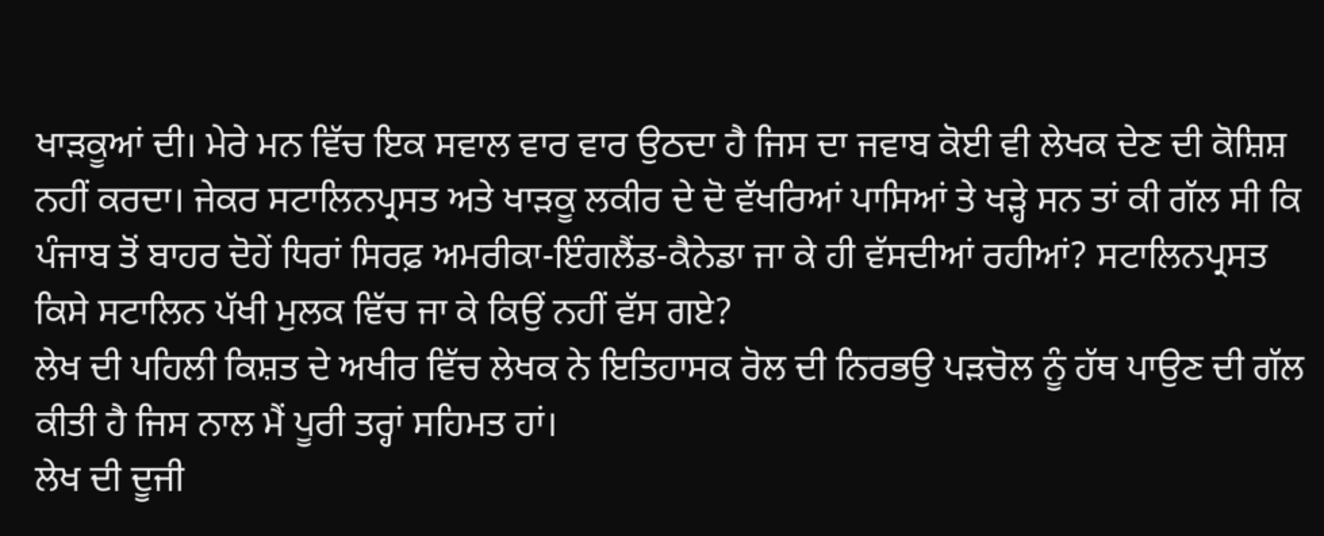ਖਾੜਕੂਆਂ ਦੀ। ਮੇਰੇ ਮਨ ਵਿੱਚ ਇਕ ਸਵਾਲ ਵਾਰ ਵਾਰ ਉਠਦਾ ਹੈ ਜਿਸ ਦਾ ਜਵਾਬ ਕੋਈ ਵੀ ਲੇਖਕ ਦੇਣ ਦੀ ਕੋਸ਼ਿਸ਼ ਨਹੀਂ ਕਰਦਾ। ਜੇਕਰ ਸਟਾਲਿਨਪ੍ਰਸਤ ਅਤੇ ਖਾੜਕੂ ਲਕੀਰ ਦੇ ਦੋ ਵੱਖਰਿਆਂ ਪਾਸਿਆਂ ਤੇ ਖੜ੍ਹੇ ਸਨ ਤਾਂ ਕੀ ਗੱਲ ਸੀ ਕਿ ਪੰਜਾਬ ਤੋਂ ਬਾਹਰ ਦੋਹੇਂ ਧਿਰਾਂ ਸਿਰਫ਼ ਅਮਰੀਕਾ-ਇੰਗਲੈਂਡ-ਕੈਨੇਡਾ ਜਾ ਕੇ ਹੀ ਵੱਸਦੀਆਂ ਰਹੀਆਂ? ਸਟਾਲਿਨਪ੍ਰਸਤ ਕਿਸੇ ਸਟਾਲਿਨ ਪੱਖੀ ਮੁਲਕ ਵਿੱਚ ਜਾ ਕੇ ਕਿਉਂ ਨਹੀਂ ਵੱਸ ਗਏ?
ਲੇਖ ਦੀ ਪਹਿਲੀ ਕਿਸ਼ਤ ਦੇ ਅਖੀਰ ਵਿੱਚ ਲੇਖਕ ਨੇ ਇਤਿਹਾਸਕ ਰੋਲ ਦੀ ਨਿਰਭਉ ਪੜਚੋਲ ਨੂੰ ਹੱਥ ਪਾਉਣ ਦੀ ਗੱਲ ਕੀਤੀ ਹੈ ਜਿਸ ਨਾਲ ਮੈਂ ਪੂਰੀ ਤਰ੍ਹਾਂ ਸਹਿਮਤ ਹਾਂ।
ਲੇਖ ਦੀ ਦੂਜੀ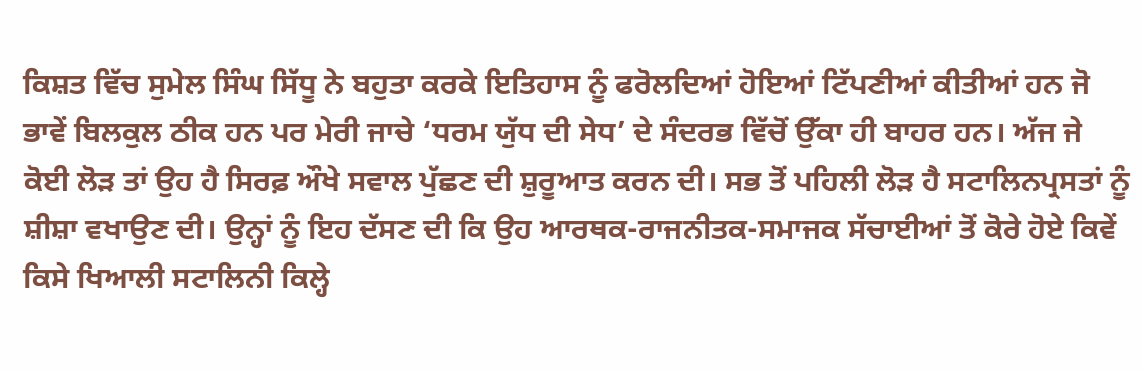ਕਿਸ਼ਤ ਵਿੱਚ ਸੁਮੇਲ ਸਿੰਘ ਸਿੱਧੂ ਨੇ ਬਹੁਤਾ ਕਰਕੇ ਇਤਿਹਾਸ ਨੂੰ ਫਰੋਲਦਿਆਂ ਹੋਇਆਂ ਟਿੱਪਣੀਆਂ ਕੀਤੀਆਂ ਹਨ ਜੋ ਭਾਵੇਂ ਬਿਲਕੁਲ ਠੀਕ ਹਨ ਪਰ ਮੇਰੀ ਜਾਚੇ ‘ਧਰਮ ਯੁੱਧ ਦੀ ਸੇਧ’ ਦੇ ਸੰਦਰਭ ਵਿੱਚੋਂ ਉੱਕਾ ਹੀ ਬਾਹਰ ਹਨ। ਅੱਜ ਜੇ ਕੋਈ ਲੋੜ ਤਾਂ ਉਹ ਹੈ ਸਿਰਫ਼ ਔਖੇ ਸਵਾਲ ਪੁੱਛਣ ਦੀ ਸ਼ੁਰੂਆਤ ਕਰਨ ਦੀ। ਸਭ ਤੋਂ ਪਹਿਲੀ ਲੋੜ ਹੈ ਸਟਾਲਿਨਪ੍ਰਸਤਾਂ ਨੂੰ ਸ਼ੀਸ਼ਾ ਵਖਾਉਣ ਦੀ। ਉਨ੍ਹਾਂ ਨੂੰ ਇਹ ਦੱਸਣ ਦੀ ਕਿ ਉਹ ਆਰਥਕ-ਰਾਜਨੀਤਕ-ਸਮਾਜਕ ਸੱਚਾਈਆਂ ਤੋਂ ਕੋਰੇ ਹੋਏ ਕਿਵੇਂ ਕਿਸੇ ਖਿਆਲੀ ਸਟਾਲਿਨੀ ਕਿਲ੍ਹੇ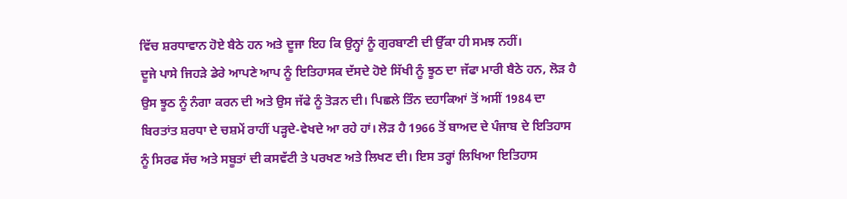ਵਿੱਚ ਸ਼ਰਧਾਵਾਨ ਹੋਏ ਬੈਠੇ ਹਨ ਅਤੇ ਦੂਜਾ ਇਹ ਕਿ ਉਨ੍ਹਾਂ ਨੂੰ ਗੁਰਬਾਣੀ ਦੀ ਉੱਕਾ ਹੀ ਸਮਝ ਨਹੀਂ।
ਦੂਜੇ ਪਾਸੇ ਜਿਹੜੇ ਡੇਰੇ ਆਪਣੇ ਆਪ ਨੂੰ ਇਤਿਹਾਸਕ ਦੱਸਦੇ ਹੋਏ ਸਿੱਖੀ ਨੂੰ ਝੂਠ ਦਾ ਜੱਫਾ ਮਾਰੀ ਬੈਠੇ ਹਨ, ਲੋੜ ਹੈ ਉਸ ਝੂਠ ਨੂੰ ਨੰਗਾ ਕਰਨ ਦੀ ਅਤੇ ਉਸ ਜੱਫੇ ਨੂੰ ਤੋੜਨ ਦੀ। ਪਿਛਲੇ ਤਿੰਨ ਦਹਾਕਿਆਂ ਤੋਂ ਅਸੀਂ 1984 ਦਾ ਬਿਰਤਾਂਤ ਸ਼ਰਧਾ ਦੇ ਚਸ਼ਮੇਂ ਰਾਹੀਂ ਪੜ੍ਹਦੇ-ਵੇਖਦੇ ਆ ਰਹੇ ਹਾਂ। ਲੋੜ ਹੈ 1966 ਤੋਂ ਬਾਅਦ ਦੇ ਪੰਜਾਬ ਦੇ ਇਤਿਹਾਸ ਨੂੰ ਸਿਰਫ ਸੱਚ ਅਤੇ ਸਬੂਤਾਂ ਦੀ ਕਸਵੱਟੀ ਤੇ ਪਰਖਣ ਅਤੇ ਲਿਖਣ ਦੀ। ਇਸ ਤਰ੍ਹਾਂ ਲਿਖਿਆ ਇਤਿਹਾਸ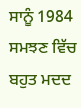ਸਾਨੂੰ 1984 ਸਮਝਣ ਵਿੱਚ ਬਹੁਤ ਮਦਦ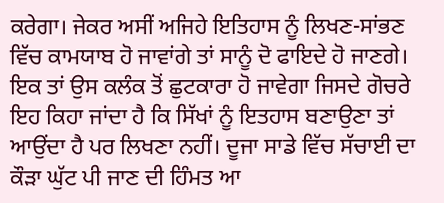ਕਰੇਗਾ। ਜੇਕਰ ਅਸੀਂ ਅਜਿਹੇ ਇਤਿਹਾਸ ਨੂੰ ਲਿਖਣ-ਸਾਂਭਣ ਵਿੱਚ ਕਾਮਯਾਬ ਹੋ ਜਾਵਾਂਗੇ ਤਾਂ ਸਾਨੂੰ ਦੋ ਫਾਇਦੇ ਹੋ ਜਾਣਗੇ। ਇਕ ਤਾਂ ਉਸ ਕਲੰਕ ਤੋਂ ਛੁਟਕਾਰਾ ਹੋ ਜਾਵੇਗਾ ਜਿਸਦੇ ਗੋਚਰੇ ਇਹ ਕਿਹਾ ਜਾਂਦਾ ਹੈ ਕਿ ਸਿੱਖਾਂ ਨੂੰ ਇਤਹਾਸ ਬਣਾਉਣਾ ਤਾਂ ਆਉਂਦਾ ਹੈ ਪਰ ਲਿਖਣਾ ਨਹੀਂ। ਦੂਜਾ ਸਾਡੇ ਵਿੱਚ ਸੱਚਾਈ ਦਾ ਕੌੜਾ ਘੁੱਟ ਪੀ ਜਾਣ ਦੀ ਹਿੰਮਤ ਆ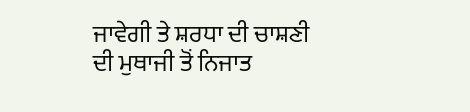ਜਾਵੇਗੀ ਤੇ ਸ਼ਰਧਾ ਦੀ ਚਾਸ਼ਣੀ ਦੀ ਮੁਥਾਜੀ ਤੋਂ ਨਿਜਾਤ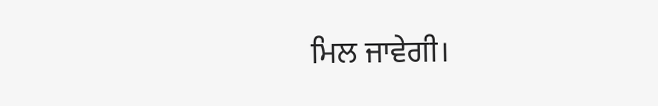ਮਿਲ ਜਾਵੇਗੀ।